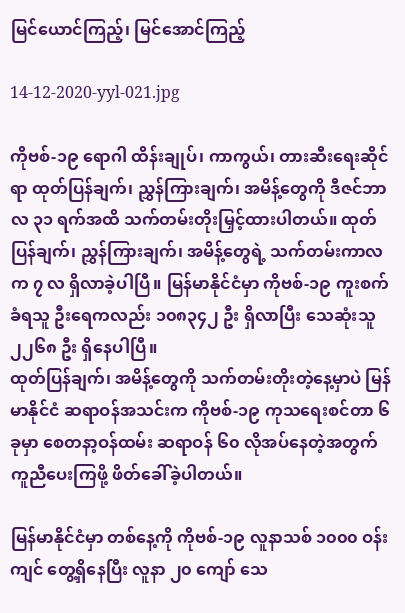မြင်ယောင်ကြည့်၊ မြင်အောင်ကြည့်

14-12-2020-yyl-021.jpg

ကိုဗစ်-၁၉ ရောဂါ ထိန်းချုပ်၊ ကာကွယ်၊ တားဆီးရေးဆိုင်ရာ ထုတ်ပြန်ချက်၊ ညွှန်ကြားချက်၊ အမိန့်တွေကို ဒီဇင်ဘာလ ၃၁ ရက်အထိ သက်တမ်းတိုးမြှင့်ထားပါတယ်။ ထုတ်ပြန်ချက်၊ ညွှန်ကြားချက်၊ အမိန့်တွေရဲ့ သက်တမ်းကာလက ၇ လ ရှိလာခဲ့ပါပြီ။ မြန်မာနိုင်ငံမှာ ကိုဗစ်-၁၉ ကူးစက်ခံရသူ ဦးရေကလည်း ၁၀၈၃၄၂ ဦး ရှိလာပြီး သေဆုံးသူ ၂၂၆၈ ဦး ရှိနေပါပြီ။
ထုတ်ပြန်ချက်၊ အမိန့်တွေကို သက်တမ်းတိုးတဲ့နေ့မှာပဲ မြန်မာနိုင်ငံ ဆရာဝန်အသင်းက ကိုဗစ်-၁၉ ကုသရေးစင်တာ ၆ ခုမှာ စေတနာ့ဝန်ထမ်း ဆရာဝန် ၆၀ လိုအပ်နေတဲ့အတွက် ကူညီပေးကြဖို့ ဖိတ်ခေါ်ခဲ့ပါတယ်။

မြန်မာနိုင်ငံမှာ တစ်နေ့ကို ကိုဗစ်-၁၉ လူနာသစ် ၁၀၀၀ ဝန်းကျင် တွေ့ရှိနေပြီး လူနာ ၂၀ ကျော် သေ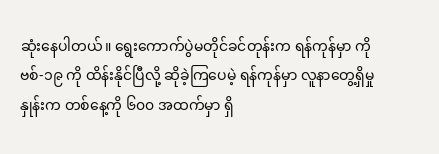ဆုံးနေပါတယ်။ ရွေးကောက်ပွဲမတိုင်ခင်တုန်းက ရန်ကုန်မှာ ကိုဗစ်-၁၉ ကို ထိန်းနိုင်ပြီလို့ ဆိုခဲ့ကြပေမဲ့ ရန်ကုန်မှာ လူနာတွေ့ရှိမှုနှုန်းက တစ်နေ့ကို ၆၀၀ အထက်မှာ ရှိ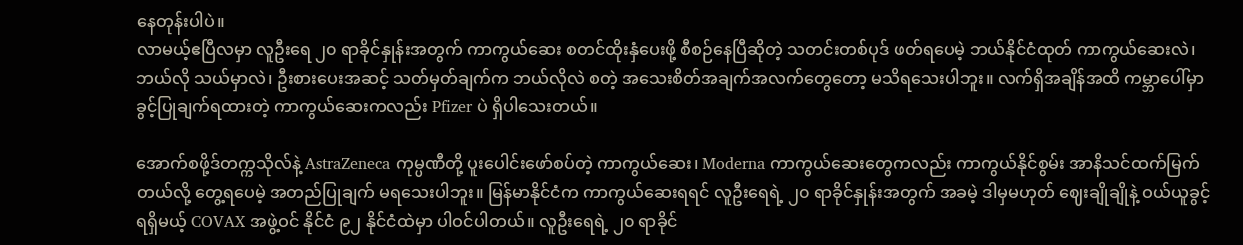နေတုန်းပါပဲ။
လာမယ့်ဧပြီလမှာ လူဦးရေ ၂၀ ရာခိုင်နှုန်းအတွက် ကာကွယ်ဆေး စတင်ထိုးနှံပေးဖို့ စီစဉ်နေပြီဆိုတဲ့ သတင်းတစ်ပုဒ် ဖတ်ရပေမဲ့ ဘယ်နိုင်ငံထုတ် ကာကွယ်ဆေးလဲ၊ ဘယ်လို သယ်မှာလဲ၊ ဦးစားပေးအဆင့် သတ်မှတ်ချက်က ဘယ်လိုလဲ စတဲ့ အသေးစိတ်အချက်အလက်တွေတော့ မသိရသေးပါဘူး။ လက်ရှိအချိန်အထိ ကမ္ဘာပေါ်မှာ ခွင့်ပြုချက်ရထားတဲ့ ကာကွယ်ဆေးကလည်း Pfizer ပဲ ရှိပါသေးတယ်။

အောက်စဖို့ဒ်တက္ကသိုလ်နဲ့ AstraZeneca ကုမ္ပဏီတို့ ပူးပေါင်းဖော်စပ်တဲ့ ကာကွယ်ဆေး၊ Moderna ကာကွယ်ဆေးတွေကလည်း ကာကွယ်နိုင်စွမ်း အာနိသင်ထက်မြက်တယ်လို့ တွေ့ရပေမဲ့ အတည်ပြုချက် မရသေးပါဘူး။ မြန်မာနိုင်ငံက ကာကွယ်ဆေးရရင် လူဦးရေရဲ့ ၂၀ ရာခိုင်နှုန်းအတွက် အခမဲ့ ဒါမှမဟုတ် ဈေးချိုချိုနဲ့ ဝယ်ယူခွင့်ရရှိမယ့် COVAX အဖွဲ့ဝင် နိုင်ငံ ၉၂ နိုင်ငံထဲမှာ ပါဝင်ပါတယ်။ လူဦးရေရဲ့ ၂၀ ရာခိုင်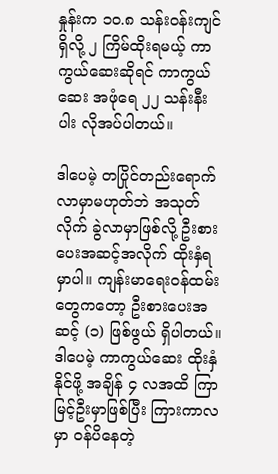နှုန်းက ၁၀.၈ သန်းဝန်းကျင်ရှိလို့ ၂ ကြိမ်ထိုးရမယ့် ကာကွယ်ဆေးဆိုရင် ကာကွယ်ဆေး အဖုံရေ ၂၂ သန်းနီးပါး လိုအပ်ပါတယ်။

ဒါပေမဲ့ တပြိုင်တည်းရောက်လာမှာမဟုတ်ဘဲ အသုတ်လိုက် ခွဲလာမှာဖြစ်လို့ ဦးစားပေးအဆင့်အလိုက် ထိုးနှံရမှာပါ။ ကျန်းမာရေးဝန်ထမ်းတွေကတော့ ဦးစားပေးအဆင့် (၁) ဖြစ်ဖွယ် ရှိပါတယ်။ ဒါပေမဲ့ ကာကွယ်ဆေး ထိုးနှံနိုင်ဖို့ အချိန် ၄ လအထိ ကြာမြင့်ဦးမှာဖြစ်ပြီး ကြားကာလမှာ ဝန်ပိနေတဲ့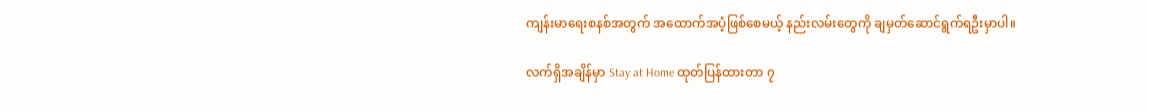ကျန်းမာရေးစနစ်အတွက် အထောက်အပံ့ဖြစ်စေမယ့် နည်းလမ်းတွေကို ချမှတ်ဆောင်ရွက်ရဦးမှာပါ။

လက်ရှိအချိန်မှာ Stay at Home ထုတ်ပြန်ထားတာ ၇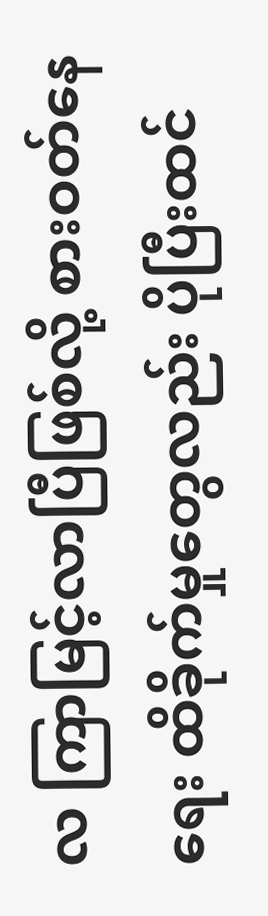လ ကြာမြင့်လာပြီဖြစ်လို့ စားဝတ်နေရေး ထိခိုက်မှုတွေလည်း ပိုပြီးထင်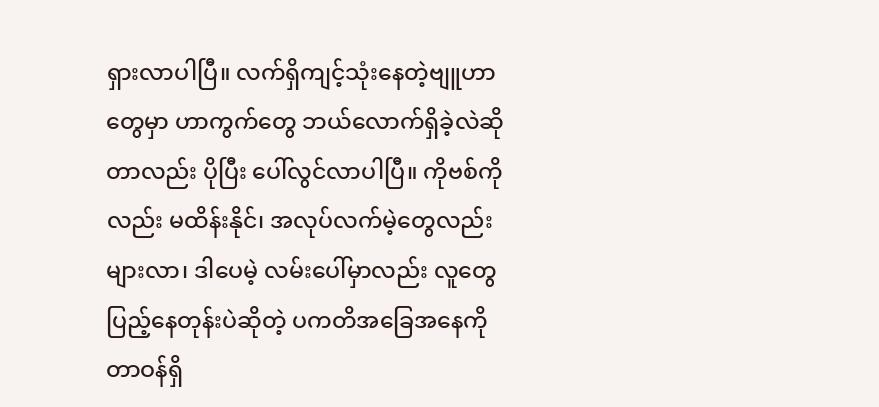ရှားလာပါပြီ။ လက်ရှိကျင့်သုံးနေတဲ့ဗျူဟာတွေမှာ ဟာကွက်တွေ ဘယ်လောက်ရှိခဲ့လဲဆိုတာလည်း ပိုပြီး ပေါ်လွင်လာပါပြီ။ ကိုဗစ်ကိုလည်း မထိန်းနိုင်၊ အလုပ်လက်မဲ့တွေလည်း များလာ၊ ဒါပေမဲ့ လမ်းပေါ်မှာလည်း လူတွေ ပြည့်နေတုန်းပဲဆိုတဲ့ ပကတိအခြေအနေကို တာဝန်ရှိ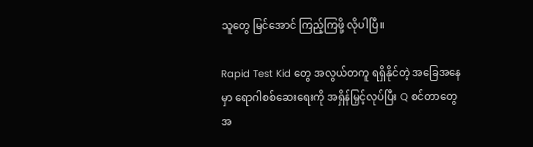သူတွေ မြင်အောင် ကြည့်ကြဖို့ လိုပါပြီ။

Rapid Test Kid တွေ အလွယ်တကူ ရရှိနိုင်တဲ့ အခြေအနေမှာ ရောဂါစစ်ဆေးရေးကို အရှိန်မြှင့်လုပ်ပြီး Q စင်တာတွေအ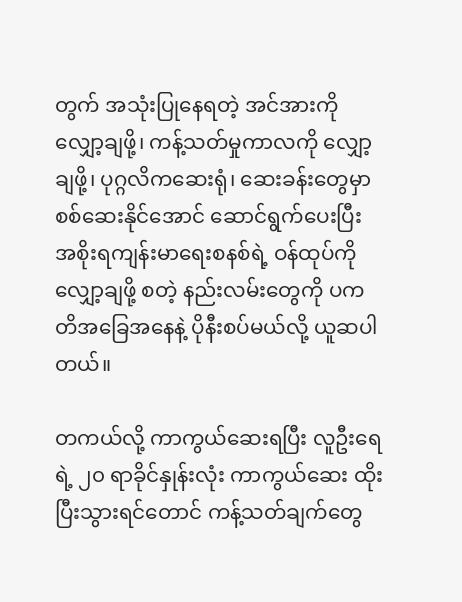တွက် အသုံးပြုနေရတဲ့ အင်အားကို လျှော့ချဖို့၊ ကန့်သတ်မှုကာလကို လျှော့ချဖို့၊ ပုဂ္ဂလိကဆေးရုံ၊ ဆေးခန်းတွေမှာ စစ်ဆေးနိုင်အောင် ဆောင်ရွက်ပေးပြီး အစိုးရကျန်းမာရေးစနစ်ရဲ့ ဝန်ထုပ်ကို လျှော့ချဖို့ စတဲ့ နည်းလမ်းတွေကို ပကတိအခြေအနေနဲ့ ပိုနီးစပ်မယ်လို့ ယူဆပါတယ်။

တကယ်လို့ ကာကွယ်ဆေးရပြီး လူဦးရေရဲ့ ၂၀ ရာခိုင်နှုန်းလုံး ကာကွယ်ဆေး ထိုးပြီးသွားရင်တောင် ကန့်သတ်ချက်တွေ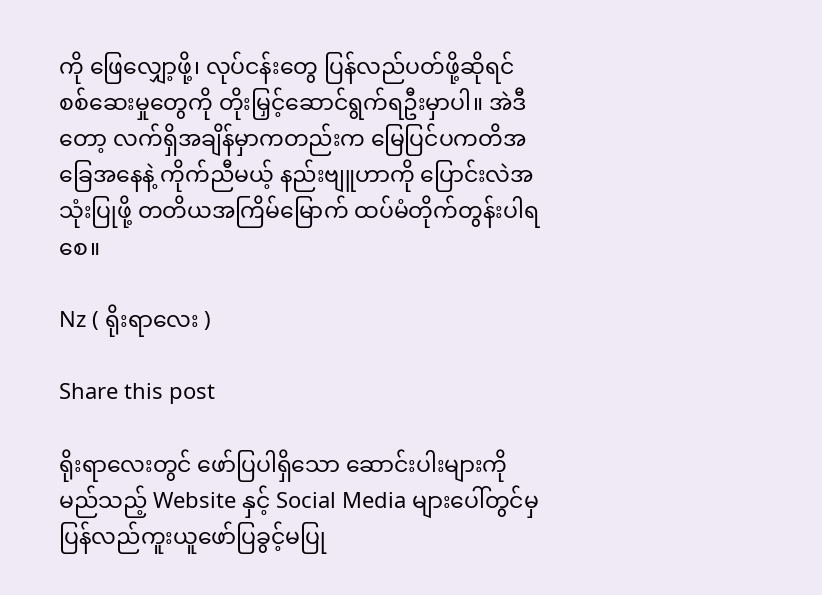ကို ဖြေလျှော့ဖို့၊ လုပ်ငန်းတွေ ပြန်လည်ပတ်ဖို့ဆိုရင် စစ်ဆေးမှုတွေကို တိုးမြှင့်ဆောင်ရွက်ရဦးမှာပါ။ အဲဒီတော့ လက်ရှိအချိန်မှာကတည်းက မြေပြင်ပကတိအခြေအနေနဲ့ ကိုက်ညီမယ့် နည်းဗျူဟာကို ပြောင်းလဲအသုံးပြုဖို့ တတိယအကြိမ်မြောက် ထပ်မံတိုက်တွန်းပါရစေ။

Nz ( ရိုးရာလေး )

Share this post

ရိုးရာလေးတွင် ဖော်ပြပါရှိသော ဆောင်းပါးများကို မည်သည့် Website နှင့် Social Media များပေါ်တွင်မှ ပြန်လည်ကူးယူဖော်ပြခွင့်မပြု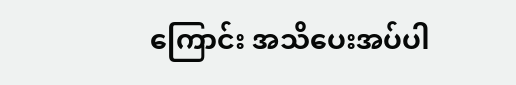ကြောင်း အသိပေးအပ်ပါ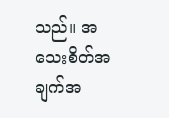သည်။ အသေးစိတ်အချက်အ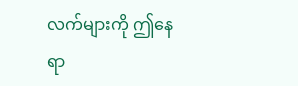လက်များကို ဤနေရာ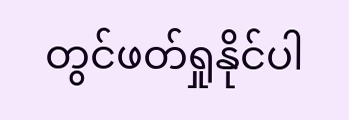တွင်ဖတ်ရှုနိုင်ပါ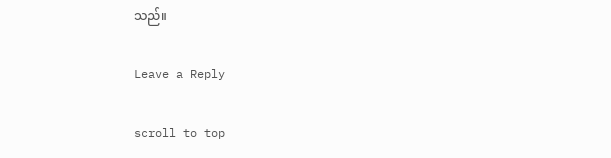သည်။

Leave a Reply

scroll to top